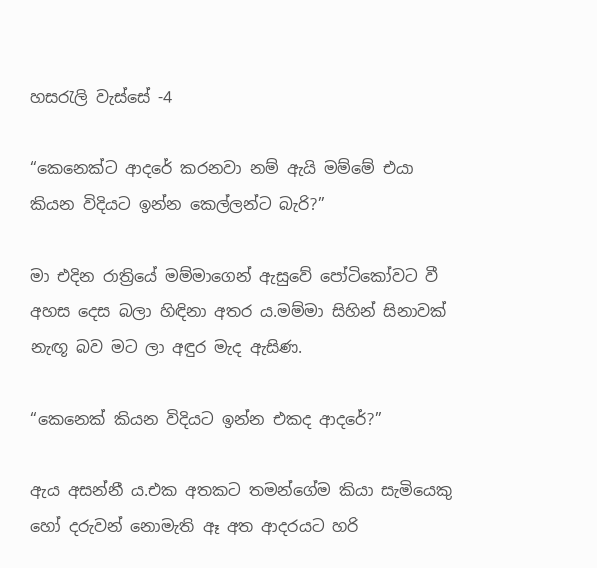හසරැලි වැස්සේ -4

“කෙනෙක්ට ආදරේ කරනවා නම් ඇයි මම්මේ එයා කියන විදියට ඉන්න කෙල්ලන්ට බැරි?”

මා එදින රාත්‍රියේ මම්මාගෙන් ඇසුවේ පෝටිකෝවට වී අහස දෙස බලා හිඳිනා අතර ය.මම්මා සිහින් සිනාවක් නැඟූ බව මට ලා අඳුර මැද ඇසිණ.

“කෙනෙක් කියන විදියට ඉන්න එකද ආදරේ?”

ඇය අසන්නී ය.එක අතකට තමන්ගේම කියා සැමියෙකු හෝ දරුවන් නොමැති ඈ අත ආදරයට හරි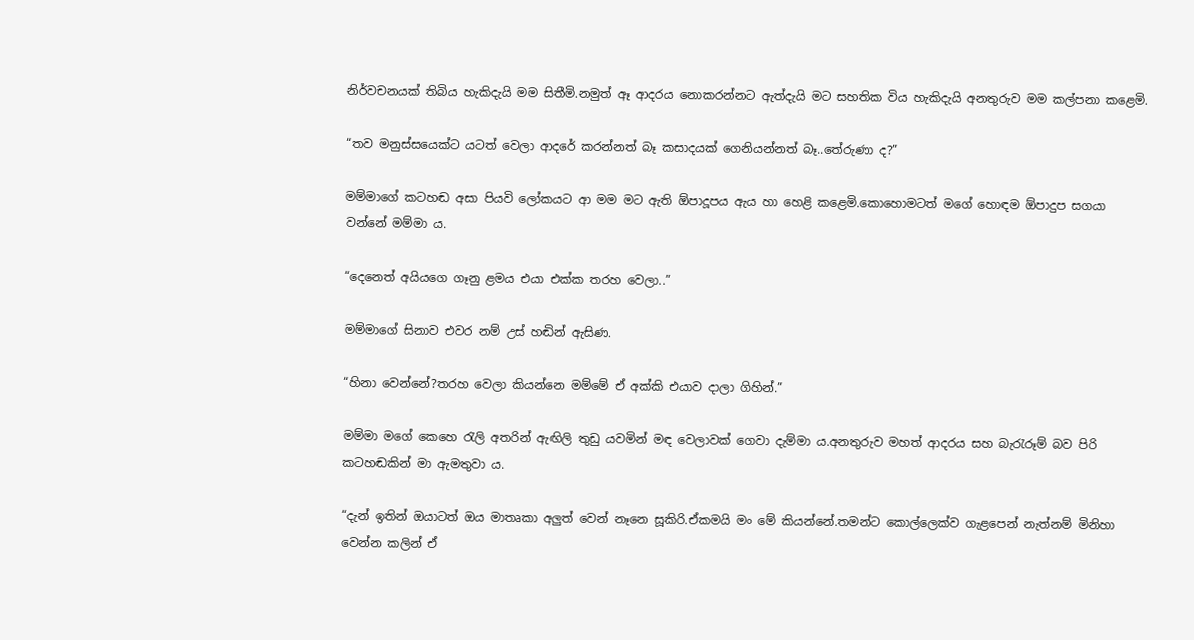නිර්වචනයක් තිබිය හැකිදැයි මම සිතීමි.නමුත් ඈ ආදරය නොකරන්නට ඇත්දැයි මට සහතික විය හැකිදැයි අනතුරුව මම කල්පනා කළෙමි.

“තව මනුස්සයෙක්ට යටත් වෙලා ආදරේ කරන්නත් බෑ කසාදයක් ගෙනියන්නත් බෑ..තේරුණා ද?”

මම්මාගේ කටහඬ අසා පියවි ලෝකයට ආ මම මට ඇති ඕපාදූපය ඇය හා හෙළි කළෙමි.කොහොමටත් මගේ හොඳම ඕපාදුප සගයා වන්නේ මම්මා ය.

“දෙනෙත් අයියගෙ ගෑනු ළමය එයා එක්ක තරහ වෙලා..”

මම්මාගේ සිනාව එවර නම් උස් හඬින් ඇසිණ.

“හිනා වෙන්නේ?තරහ වෙලා කියන්නෙ මම්මේ ඒ අක්කි එයාව දාලා ගිහින්.”

මම්මා මගේ කෙහෙ රැලි අතරින් ඇඟිලි තුඩු යවමින් මඳ වෙලාවක් ගෙවා දැම්මා ය.අනතුරුව මහත් ආදරය සහ බැරැරූම් බව පිරි කටහඬකින් මා ඇමතුවා ය.

“දැන් ඉතින් ඔයාටත් ඔය මාතෘකා අලුත් වෙන් නෑනෙ සූකිරි.ඒකමයි මං මේ කියන්නේ.තමන්ට කොල්ලෙක්ව ගැළපෙන් නැත්නම් මිනිහා වෙන්න කලින් ඒ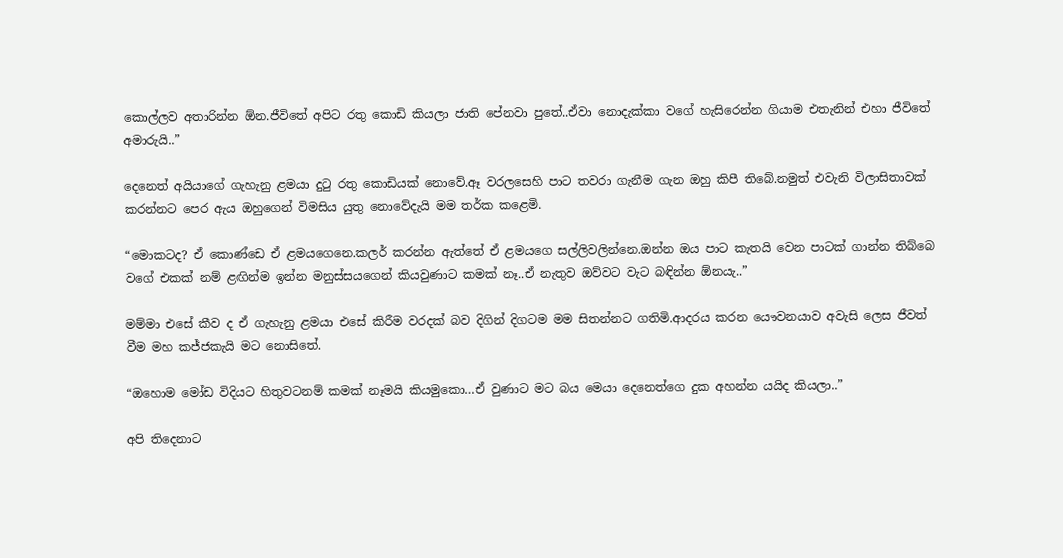කොල්ලව අතාරින්න ඕන.ජීවිතේ අපිට රතු කොඩි කියලා ජාති පේනවා පුතේ..ඒවා නොදැක්කා වගේ හැසිරෙන්න ගියාම එතැනින් එහා ජීවිතේ අමාරුයි..”

දෙනෙත් අයියාගේ ගැහැනු ළමයා දුටු රතු කොඩියක් නොවේ.ඈ වරලසෙහි පාට තවරා ගැනීම ගැන ඔහු කිපී තිබේ.නමුත් එවැනි විලාසිතාවක් කරන්නට පෙර ඇය ඔහුගෙන් විමසිය යුතු නොවේදැයි මම තර්ක කළෙමි.

“මොකටද? ඒ කොණ්ඩෙ ඒ ළමයගෙනෙ.කලර් කරන්න ඇත්තේ ඒ ළමයගෙ සල්ලිවලින්නෙ.ඔන්න ඔය පාට කැතයි වෙන පාටක් ගාන්න තිබ්බෙ වගේ එකක් නම් ළඟින්ම ඉන්න මනුස්සයගෙන් කියවුණාට කමක් නෑ..ඒ නැතුව ඔව්වට වැට බඳින්න ඕනයැ..”

මම්මා එසේ කීව ද ඒ ගැහැනු ළමයා එසේ කිරීම වරදක් බව දිගින් දිගටම මම සිතන්නට ගතිමි.ආදරය කරන යෞවනයාව අවැසි ලෙස ජීවත් වීම මහ කජ්ජකැයි මට නොසිතේ.

“ඔහොම මෝඩ විදියට හිතුවටනම් කමක් නෑමයි කියමුකො…ඒ වුණාට මට බය මෙයා දෙනෙත්ගෙ දුක අහන්න යයිද කියලා..”

අපි තිදෙනාට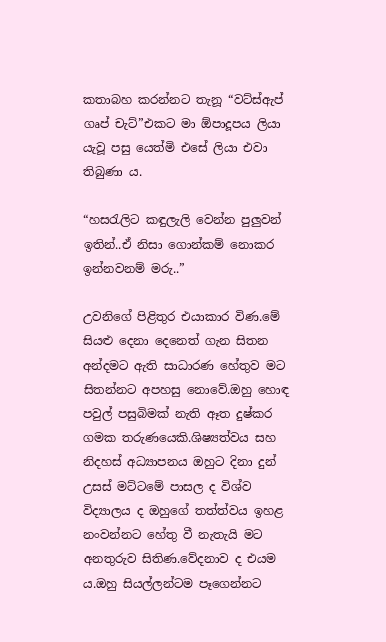කතාබහ කරන්නට තැනූ “වට්ස්ඇප් ගෘප් චැට්”එකට මා ඕපාදූපය ලියා යැවූ පසු යෙත්මි එසේ ලියා එවා තිබුණා ය.

“හසරැලිට කඳුලැලි වෙන්න පුලුවන් ඉතින්..ඒ නිසා ගොන්කම් නොකර ඉන්නවනම් මරු..”

උවනිගේ පිළිතුර එයාකාර විණ.මේ සියළු දෙනා දෙනෙත් ගැන සිතන අන්දමට ඇති සාධාරණ හේතුව මට සිතන්නට අපහසු නොවේ.ඔහු හොඳ පවුල් පසුබිමක් නැති ඈත දුෂ්කර ගමක තරුණයෙකි.ශිෂ්‍යත්වය සහ නිදහස් අධ්‍යාපනය ඔහුට දිනා දුන් උසස් මට්ටමේ පාසල ද විශ්ව විද්‍යාලය ද ඔහුගේ තත්ත්වය ඉහළ නංවන්නට හේතු වී නැතැයි මට අනතුරුව සිතිණ.වේදනාව ද එයම ය.ඔහු සියල්ලන්ටම පෑගෙන්නට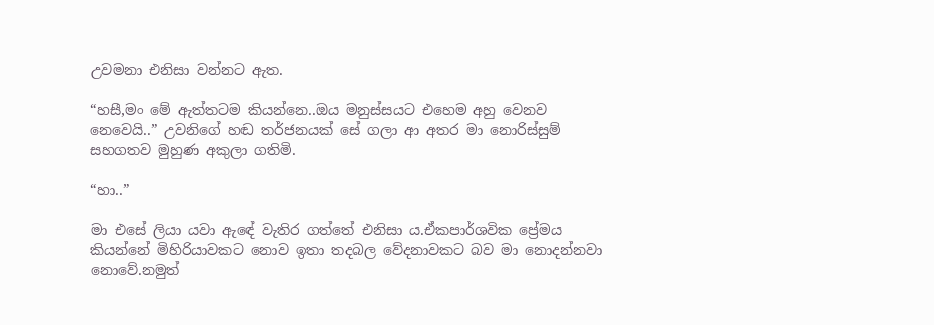උවමනා එනිසා වන්නට ඇත.

“හසී,මං මේ ඇත්තටම කියන්නෙ..ඔය මනුස්සයට එහෙම අහු වෙනව නෙවෙයි..” උවනිගේ හඬ තර්ජනයක් සේ ගලා ආ අතර මා නොරිස්සුම් සහගතව මුහුණ අකුලා ගතිමි.

“හා..”

මා එසේ ලියා යවා ඇඳේ වැතිර ගත්තේ එනිසා ය.ඒකපාර්ශවික ප්‍රේමය කියන්නේ මිහිරියාවකට නොව ඉතා තදබල වේදනාවකට බව මා නොදන්නවා නොවේ.නමුත්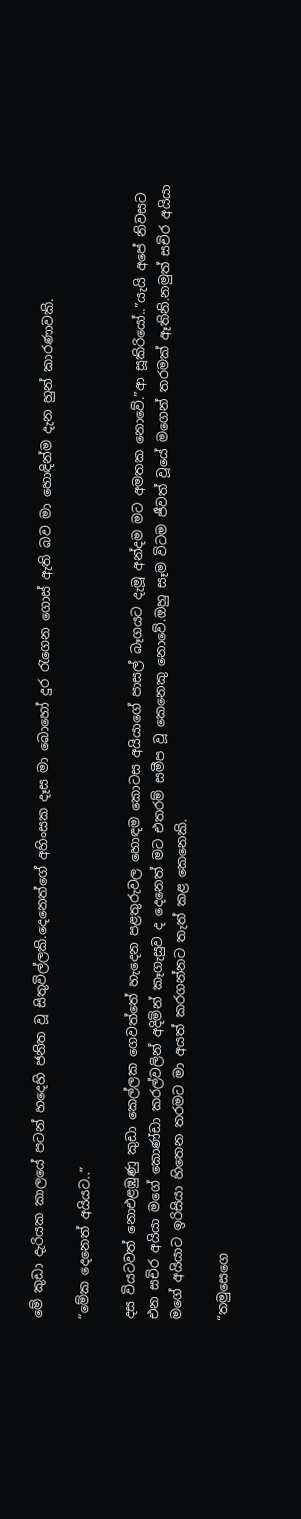මේ කුඩා දැරියක කාලයේ පටන් හදෙහි ජනිත වූ සිතුවිල්ලකි.දෙනෙත්ගේ අහිංසක දෑස මා බොහෝ දුර රැගෙන ගොස් ඇති බව මා හොඳින්ම දැන හුන් කාරණාවකි.

“මේක දෙනෙත් අයියට..”

දස වියටවත් නොඑළඹුණු කුඩා කෙල්ලක ගෙවත්තේ හැදෙන පළතුරුවල හොඳම කොටස අයියාගේ පාසල් බෑගයට දැමූ අන්දම මට අමතක නොවේ.”ආ සූකිරියෝ..”යැයි අපේ නිවසට එන සචිර අයියා මගේ කොණ්ඩා කරල්වලින් අදිමින් කෑගැසුව ද දෙනෙත් මට එතරම් සමීප වූ කෙනෙකු නොවේ.ඔහු සෑම විටම ජීවත් වූයේ මගෙන් තරමක් ඈතිනි.නමුත් සචිර අයියා මගේ අයියාට ඉරිසියා හිතෙන තරමට මා අයත් කරගන්නට තැත් කළ කෙනෙකි.

“තමුසෙගෙ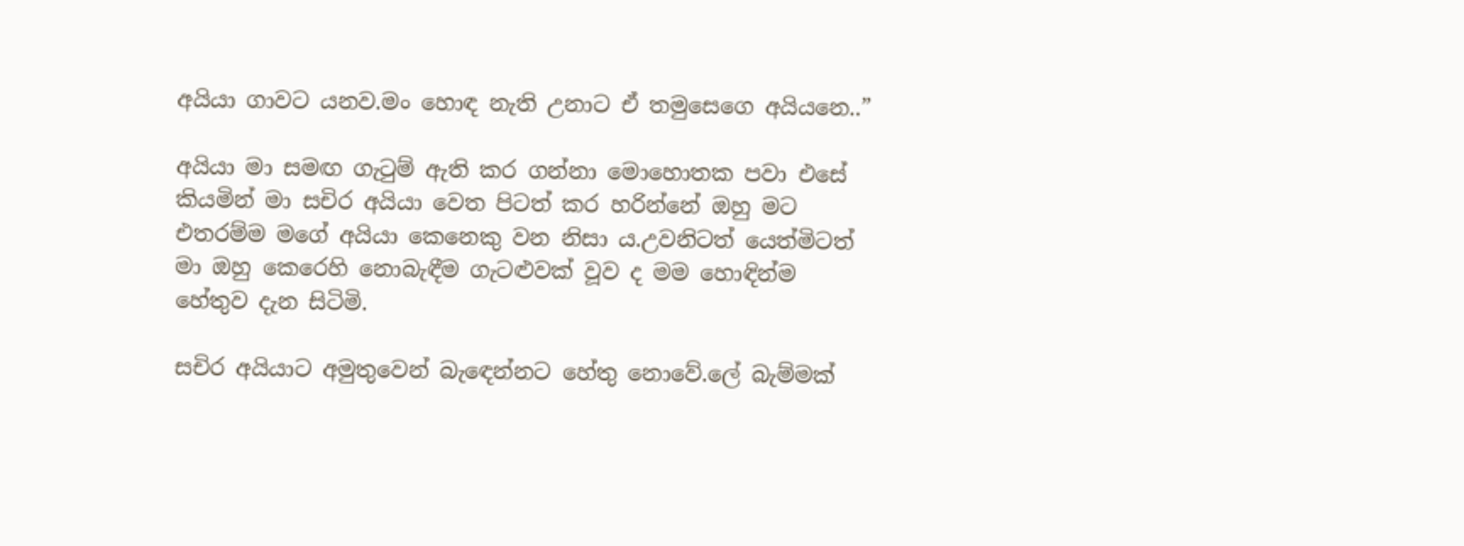අයියා ගාවට යනව.මං හොඳ නැති උනාට ඒ තමුසෙගෙ අයියනෙ..”

අයියා මා සමඟ ගැටුම් ඇති කර ගන්නා මොහොතක පවා එසේ කියමින් මා සචිර අයියා වෙත පිටත් කර හරින්නේ ඔහු මට එතරම්ම මගේ අයියා කෙනෙකු වන නිසා ය.උවනිටත් යෙත්මිටත් මා ඔහු කෙරෙහි නොබැඳීම ගැටළුවක් වූව ද මම හොඳින්ම හේතුව දැන සිටිමි.

සචිර අයියාට අමුතුවෙන් බැඳෙන්නට හේතු නොවේ.ලේ බැම්මක්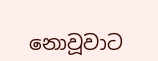නොවූවාට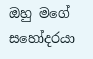ඔහු මගේ සහෝදරයා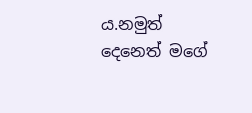ය.නමුත් දෙනෙත් මගේ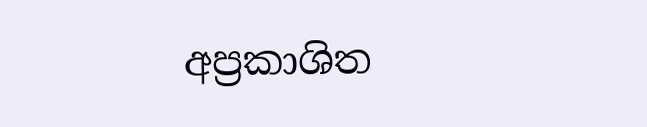අප්‍රකාශිත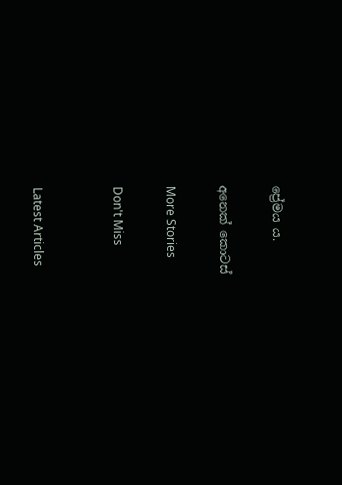ප්‍රේමය ය.

අනෙක් කොටස්

More Stories

Don't Miss


Latest Articles